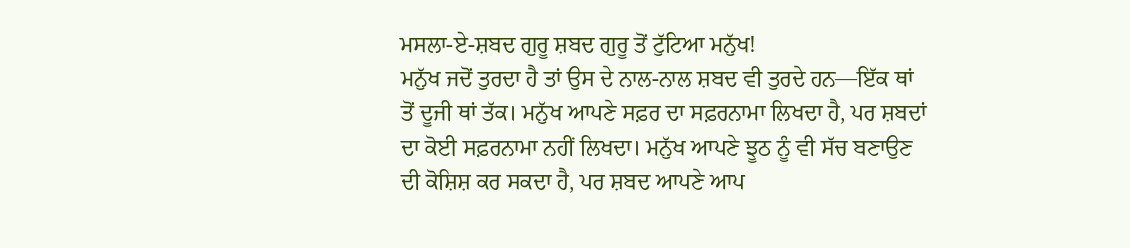ਮਸਲਾ-ਏ-ਸ਼ਬਦ ਗੁਰੂ ਸ਼ਬਦ ਗੁਰੂ ਤੋਂ ਟੁੱਟਿਆ ਮਨੁੱਖ!
ਮਨੁੱਖ ਜਦੋਂ ਤੁਰਦਾ ਹੈ ਤਾਂ ਉਸ ਦੇ ਨਾਲ-ਨਾਲ ਸ਼ਬਦ ਵੀ ਤੁਰਦੇ ਹਨ—ਇੱਕ ਥਾਂ ਤੋਂ ਦੂਜੀ ਥਾਂ ਤੱਕ। ਮਨੁੱਖ ਆਪਣੇ ਸਫ਼ਰ ਦਾ ਸਫ਼ਰਨਾਮਾ ਲਿਖਦਾ ਹੈ, ਪਰ ਸ਼ਬਦਾਂ ਦਾ ਕੋਈ ਸਫ਼ਰਨਾਮਾ ਨਹੀਂ ਲਿਖਦਾ। ਮਨੁੱਖ ਆਪਣੇ ਝੂਠ ਨੂੰ ਵੀ ਸੱਚ ਬਣਾਉਣ ਦੀ ਕੋਸ਼ਿਸ਼ ਕਰ ਸਕਦਾ ਹੈ, ਪਰ ਸ਼ਬਦ ਆਪਣੇ ਆਪ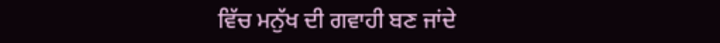ਵਿੱਚ ਮਨੁੱਖ ਦੀ ਗਵਾਹੀ ਬਣ ਜਾਂਦੇ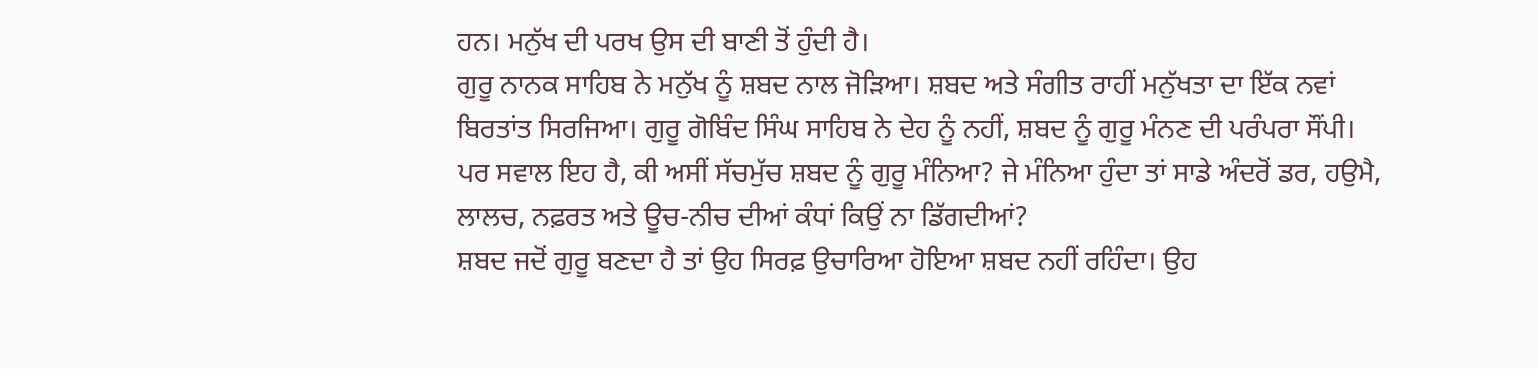ਹਨ। ਮਨੁੱਖ ਦੀ ਪਰਖ ਉਸ ਦੀ ਬਾਣੀ ਤੋਂ ਹੁੰਦੀ ਹੈ।
ਗੁਰੂ ਨਾਨਕ ਸਾਹਿਬ ਨੇ ਮਨੁੱਖ ਨੂੰ ਸ਼ਬਦ ਨਾਲ ਜੋੜਿਆ। ਸ਼ਬਦ ਅਤੇ ਸੰਗੀਤ ਰਾਹੀਂ ਮਨੁੱਖਤਾ ਦਾ ਇੱਕ ਨਵਾਂ ਬਿਰਤਾਂਤ ਸਿਰਜਿਆ। ਗੁਰੂ ਗੋਬਿੰਦ ਸਿੰਘ ਸਾਹਿਬ ਨੇ ਦੇਹ ਨੂੰ ਨਹੀਂ, ਸ਼ਬਦ ਨੂੰ ਗੁਰੂ ਮੰਨਣ ਦੀ ਪਰੰਪਰਾ ਸੌਂਪੀ।
ਪਰ ਸਵਾਲ ਇਹ ਹੈ, ਕੀ ਅਸੀਂ ਸੱਚਮੁੱਚ ਸ਼ਬਦ ਨੂੰ ਗੁਰੂ ਮੰਨਿਆ? ਜੇ ਮੰਨਿਆ ਹੁੰਦਾ ਤਾਂ ਸਾਡੇ ਅੰਦਰੋਂ ਡਰ, ਹਉਮੈ, ਲਾਲਚ, ਨਫ਼ਰਤ ਅਤੇ ਊਚ-ਨੀਚ ਦੀਆਂ ਕੰਧਾਂ ਕਿਉਂ ਨਾ ਡਿੱਗਦੀਆਂ?
ਸ਼ਬਦ ਜਦੋਂ ਗੁਰੂ ਬਣਦਾ ਹੈ ਤਾਂ ਉਹ ਸਿਰਫ਼ ਉਚਾਰਿਆ ਹੋਇਆ ਸ਼ਬਦ ਨਹੀਂ ਰਹਿੰਦਾ। ਉਹ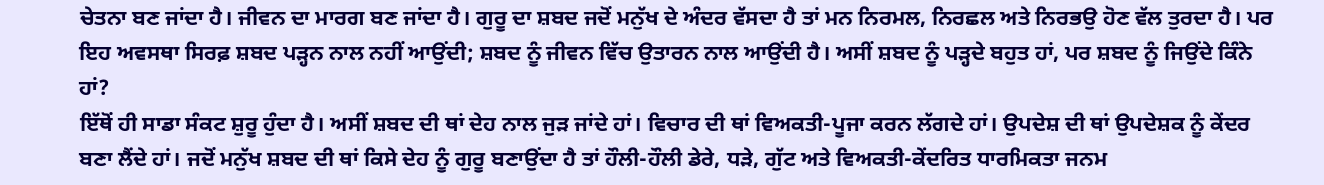ਚੇਤਨਾ ਬਣ ਜਾਂਦਾ ਹੈ। ਜੀਵਨ ਦਾ ਮਾਰਗ ਬਣ ਜਾਂਦਾ ਹੈ। ਗੁਰੂ ਦਾ ਸ਼ਬਦ ਜਦੋਂ ਮਨੁੱਖ ਦੇ ਅੰਦਰ ਵੱਸਦਾ ਹੈ ਤਾਂ ਮਨ ਨਿਰਮਲ, ਨਿਰਛਲ ਅਤੇ ਨਿਰਭਉ ਹੋਣ ਵੱਲ ਤੁਰਦਾ ਹੈ। ਪਰ ਇਹ ਅਵਸਥਾ ਸਿਰਫ਼ ਸ਼ਬਦ ਪੜ੍ਹਨ ਨਾਲ ਨਹੀਂ ਆਉਂਦੀ; ਸ਼ਬਦ ਨੂੰ ਜੀਵਨ ਵਿੱਚ ਉਤਾਰਨ ਨਾਲ ਆਉਂਦੀ ਹੈ। ਅਸੀਂ ਸ਼ਬਦ ਨੂੰ ਪੜ੍ਹਦੇ ਬਹੁਤ ਹਾਂ, ਪਰ ਸ਼ਬਦ ਨੂੰ ਜਿਉਂਦੇ ਕਿੰਨੇ ਹਾਂ?
ਇੱਥੋਂ ਹੀ ਸਾਡਾ ਸੰਕਟ ਸ਼ੁਰੂ ਹੁੰਦਾ ਹੈ। ਅਸੀਂ ਸ਼ਬਦ ਦੀ ਥਾਂ ਦੇਹ ਨਾਲ ਜੁੜ ਜਾਂਦੇ ਹਾਂ। ਵਿਚਾਰ ਦੀ ਥਾਂ ਵਿਅਕਤੀ-ਪੂਜਾ ਕਰਨ ਲੱਗਦੇ ਹਾਂ। ਉਪਦੇਸ਼ ਦੀ ਥਾਂ ਉਪਦੇਸ਼ਕ ਨੂੰ ਕੇਂਦਰ ਬਣਾ ਲੈਂਦੇ ਹਾਂ। ਜਦੋਂ ਮਨੁੱਖ ਸ਼ਬਦ ਦੀ ਥਾਂ ਕਿਸੇ ਦੇਹ ਨੂੰ ਗੁਰੂ ਬਣਾਉਂਦਾ ਹੈ ਤਾਂ ਹੌਲੀ-ਹੌਲੀ ਡੇਰੇ, ਧੜੇ, ਗੁੱਟ ਅਤੇ ਵਿਅਕਤੀ-ਕੇਂਦਰਿਤ ਧਾਰਮਿਕਤਾ ਜਨਮ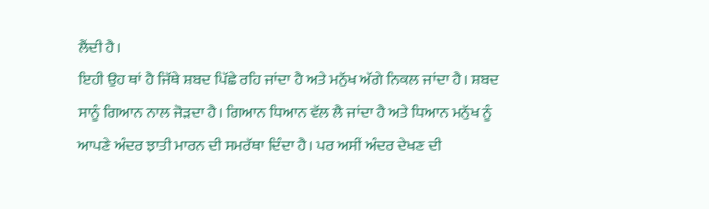ਲੈਂਦੀ ਹੈ।
ਇਹੀ ਉਹ ਥਾਂ ਹੈ ਜਿੱਥੇ ਸ਼ਬਦ ਪਿੱਛੇ ਰਹਿ ਜਾਂਦਾ ਹੈ ਅਤੇ ਮਨੁੱਖ ਅੱਗੇ ਨਿਕਲ ਜਾਂਦਾ ਹੈ। ਸ਼ਬਦ ਸਾਨੂੰ ਗਿਆਨ ਨਾਲ ਜੋੜਦਾ ਹੈ। ਗਿਆਨ ਧਿਆਨ ਵੱਲ ਲੈ ਜਾਂਦਾ ਹੈ ਅਤੇ ਧਿਆਨ ਮਨੁੱਖ ਨੂੰ ਆਪਣੇ ਅੰਦਰ ਝਾਤੀ ਮਾਰਨ ਦੀ ਸਮਰੱਥਾ ਦਿੰਦਾ ਹੈ। ਪਰ ਅਸੀਂ ਅੰਦਰ ਦੇਖਣ ਦੀ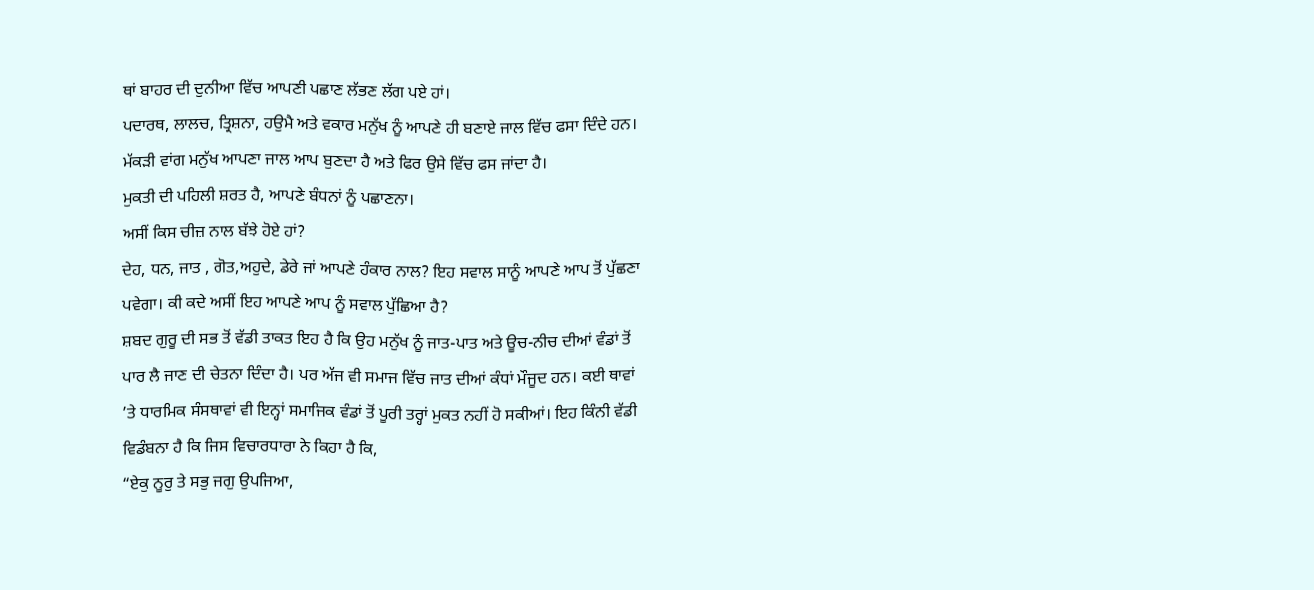ਥਾਂ ਬਾਹਰ ਦੀ ਦੁਨੀਆ ਵਿੱਚ ਆਪਣੀ ਪਛਾਣ ਲੱਭਣ ਲੱਗ ਪਏ ਹਾਂ।
ਪਦਾਰਥ, ਲਾਲਚ, ਤ੍ਰਿਸ਼ਨਾ, ਹਉਮੈ ਅਤੇ ਵਕਾਰ ਮਨੁੱਖ ਨੂੰ ਆਪਣੇ ਹੀ ਬਣਾਏ ਜਾਲ ਵਿੱਚ ਫਸਾ ਦਿੰਦੇ ਹਨ। ਮੱਕੜੀ ਵਾਂਗ ਮਨੁੱਖ ਆਪਣਾ ਜਾਲ ਆਪ ਬੁਣਦਾ ਹੈ ਅਤੇ ਫਿਰ ਉਸੇ ਵਿੱਚ ਫਸ ਜਾਂਦਾ ਹੈ।
ਮੁਕਤੀ ਦੀ ਪਹਿਲੀ ਸ਼ਰਤ ਹੈ, ਆਪਣੇ ਬੰਧਨਾਂ ਨੂੰ ਪਛਾਣਨਾ।
ਅਸੀਂ ਕਿਸ ਚੀਜ਼ ਨਾਲ ਬੱਝੇ ਹੋਏ ਹਾਂ?
ਦੇਹ, ਧਨ, ਜਾਤ , ਗੋਤ,ਅਹੁਦੇ, ਡੇਰੇ ਜਾਂ ਆਪਣੇ ਹੰਕਾਰ ਨਾਲ? ਇਹ ਸਵਾਲ ਸਾਨੂੰ ਆਪਣੇ ਆਪ ਤੋਂ ਪੁੱਛਣਾ ਪਵੇਗਾ। ਕੀ ਕਦੇ ਅਸੀਂ ਇਹ ਆਪਣੇ ਆਪ ਨੂੰ ਸਵਾਲ ਪੁੱਛਿਆ ਹੈ?
ਸ਼ਬਦ ਗੁਰੂ ਦੀ ਸਭ ਤੋਂ ਵੱਡੀ ਤਾਕਤ ਇਹ ਹੈ ਕਿ ਉਹ ਮਨੁੱਖ ਨੂੰ ਜਾਤ-ਪਾਤ ਅਤੇ ਊਚ-ਨੀਚ ਦੀਆਂ ਵੰਡਾਂ ਤੋਂ ਪਾਰ ਲੈ ਜਾਣ ਦੀ ਚੇਤਨਾ ਦਿੰਦਾ ਹੈ। ਪਰ ਅੱਜ ਵੀ ਸਮਾਜ ਵਿੱਚ ਜਾਤ ਦੀਆਂ ਕੰਧਾਂ ਮੌਜੂਦ ਹਨ। ਕਈ ਥਾਵਾਂ ’ਤੇ ਧਾਰਮਿਕ ਸੰਸਥਾਵਾਂ ਵੀ ਇਨ੍ਹਾਂ ਸਮਾਜਿਕ ਵੰਡਾਂ ਤੋਂ ਪੂਰੀ ਤਰ੍ਹਾਂ ਮੁਕਤ ਨਹੀਂ ਹੋ ਸਕੀਆਂ। ਇਹ ਕਿੰਨੀ ਵੱਡੀ ਵਿਡੰਬਨਾ ਹੈ ਕਿ ਜਿਸ ਵਿਚਾਰਧਾਰਾ ਨੇ ਕਿਹਾ ਹੈ ਕਿ,
“ਏਕੁ ਨੂਰੁ ਤੇ ਸਭੁ ਜਗੁ ਉਪਜਿਆ,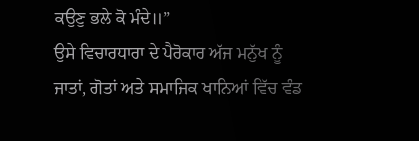ਕਉਣੁ ਭਲੇ ਕੋ ਮੰਦੇ॥”
ਉਸੇ ਵਿਚਾਰਧਾਰਾ ਦੇ ਪੈਰੋਕਾਰ ਅੱਜ ਮਨੁੱਖ ਨੂੰ ਜਾਤਾਂ, ਗੋਤਾਂ ਅਤੇ ਸਮਾਜਿਕ ਖਾਨਿਆਂ ਵਿੱਚ ਵੰਡ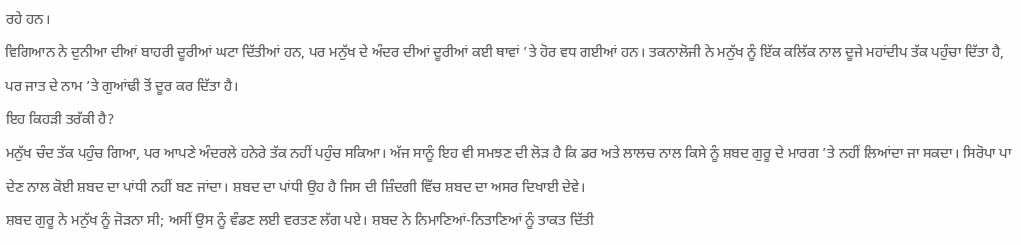ਰਹੇ ਹਨ।
ਵਿਗਿਆਨ ਨੇ ਦੁਨੀਆ ਦੀਆਂ ਬਾਹਰੀ ਦੂਰੀਆਂ ਘਟਾ ਦਿੱਤੀਆਂ ਹਨ, ਪਰ ਮਨੁੱਖ ਦੇ ਅੰਦਰ ਦੀਆਂ ਦੂਰੀਆਂ ਕਈ ਥਾਵਾਂ ’ਤੇ ਹੋਰ ਵਧ ਗਈਆਂ ਹਨ। ਤਕਨਾਲੋਜੀ ਨੇ ਮਨੁੱਖ ਨੂੰ ਇੱਕ ਕਲਿੱਕ ਨਾਲ ਦੂਜੇ ਮਹਾਂਦੀਪ ਤੱਕ ਪਹੁੰਚਾ ਦਿੱਤਾ ਹੈ, ਪਰ ਜਾਤ ਦੇ ਨਾਮ ’ਤੇ ਗੁਆਂਢੀ ਤੋਂ ਦੂਰ ਕਰ ਦਿੱਤਾ ਹੈ।
ਇਹ ਕਿਹੜੀ ਤਰੱਕੀ ਹੈ?
ਮਨੁੱਖ ਚੰਦ ਤੱਕ ਪਹੁੰਚ ਗਿਆ, ਪਰ ਆਪਣੇ ਅੰਦਰਲੇ ਹਨੇਰੇ ਤੱਕ ਨਹੀਂ ਪਹੁੰਚ ਸਕਿਆ। ਅੱਜ ਸਾਨੂੰ ਇਹ ਵੀ ਸਮਝਣ ਦੀ ਲੋੜ ਹੈ ਕਿ ਡਰ ਅਤੇ ਲਾਲਚ ਨਾਲ ਕਿਸੇ ਨੂੰ ਸ਼ਬਦ ਗੁਰੂ ਦੇ ਮਾਰਗ ’ਤੇ ਨਹੀਂ ਲਿਆਂਦਾ ਜਾ ਸਕਦਾ। ਸਿਰੋਪਾ ਪਾ ਦੇਣ ਨਾਲ ਕੋਈ ਸ਼ਬਦ ਦਾ ਪਾਂਧੀ ਨਹੀਂ ਬਣ ਜਾਂਦਾ। ਸ਼ਬਦ ਦਾ ਪਾਂਧੀ ਉਹ ਹੈ ਜਿਸ ਦੀ ਜ਼ਿੰਦਗੀ ਵਿੱਚ ਸ਼ਬਦ ਦਾ ਅਸਰ ਦਿਖਾਈ ਦੇਵੇ।
ਸ਼ਬਦ ਗੁਰੂ ਨੇ ਮਨੁੱਖ ਨੂੰ ਜੋੜਨਾ ਸੀ; ਅਸੀਂ ਉਸ ਨੂੰ ਵੰਡਣ ਲਈ ਵਰਤਣ ਲੱਗ ਪਏ। ਸ਼ਬਦ ਨੇ ਨਿਮਾਣਿਆਂ-ਨਿਤਾਣਿਆਂ ਨੂੰ ਤਾਕਤ ਦਿੱਤੀ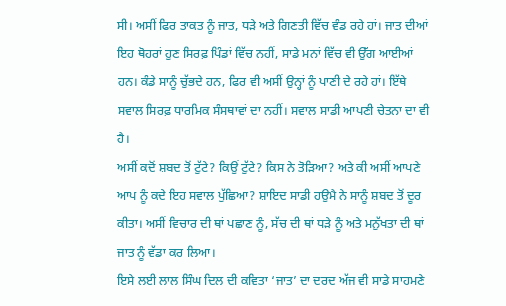ਸੀ। ਅਸੀਂ ਫਿਰ ਤਾਕਤ ਨੂੰ ਜਾਤ, ਧੜੇ ਅਤੇ ਗਿਣਤੀ ਵਿੱਚ ਵੰਡ ਰਹੇ ਹਾਂ। ਜਾਤ ਦੀਆਂ ਇਹ ਥੋਹਰਾਂ ਹੁਣ ਸਿਰਫ਼ ਪਿੰਡਾਂ ਵਿੱਚ ਨਹੀਂ, ਸਾਡੇ ਮਨਾਂ ਵਿੱਚ ਵੀ ਉੱਗ ਆਈਆਂ ਹਨ। ਕੰਡੇ ਸਾਨੂੰ ਚੁੱਭਦੇ ਹਨ, ਫਿਰ ਵੀ ਅਸੀਂ ਉਨ੍ਹਾਂ ਨੂੰ ਪਾਣੀ ਦੇ ਰਹੇ ਹਾਂ। ਇੱਥੇ ਸਵਾਲ ਸਿਰਫ਼ ਧਾਰਮਿਕ ਸੰਸਥਾਵਾਂ ਦਾ ਨਹੀਂ। ਸਵਾਲ ਸਾਡੀ ਆਪਣੀ ਚੇਤਨਾ ਦਾ ਵੀ ਹੈ।
ਅਸੀਂ ਕਦੋਂ ਸ਼ਬਦ ਤੋਂ ਟੁੱਟੇ? ਕਿਉਂ ਟੁੱਟੇ? ਕਿਸ ਨੇ ਤੋੜਿਆ? ਅਤੇ ਕੀ ਅਸੀਂ ਆਪਣੇ ਆਪ ਨੂੰ ਕਦੇ ਇਹ ਸਵਾਲ ਪੁੱਛਿਆ? ਸ਼ਾਇਦ ਸਾਡੀ ਹਉਮੈ ਨੇ ਸਾਨੂੰ ਸ਼ਬਦ ਤੋਂ ਦੂਰ ਕੀਤਾ। ਅਸੀਂ ਵਿਚਾਰ ਦੀ ਥਾਂ ਪਛਾਣ ਨੂੰ, ਸੱਚ ਦੀ ਥਾਂ ਧੜੇ ਨੂੰ ਅਤੇ ਮਨੁੱਖਤਾ ਦੀ ਥਾਂ ਜਾਤ ਨੂੰ ਵੱਡਾ ਕਰ ਲਿਆ।
ਇਸੇ ਲਈ ਲਾਲ ਸਿੰਘ ਦਿਲ ਦੀ ਕਵਿਤਾ ‘ਜਾਤ’ ਦਾ ਦਰਦ ਅੱਜ ਵੀ ਸਾਡੇ ਸਾਹਮਣੇ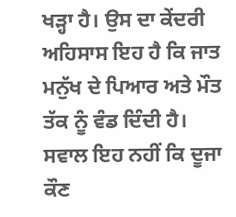ਖੜ੍ਹਾ ਹੈ। ਉਸ ਦਾ ਕੇਂਦਰੀ ਅਹਿਸਾਸ ਇਹ ਹੈ ਕਿ ਜਾਤ ਮਨੁੱਖ ਦੇ ਪਿਆਰ ਅਤੇ ਮੌਤ ਤੱਕ ਨੂੰ ਵੰਡ ਦਿੰਦੀ ਹੈ।
ਸਵਾਲ ਇਹ ਨਹੀਂ ਕਿ ਦੂਜਾ ਕੌਣ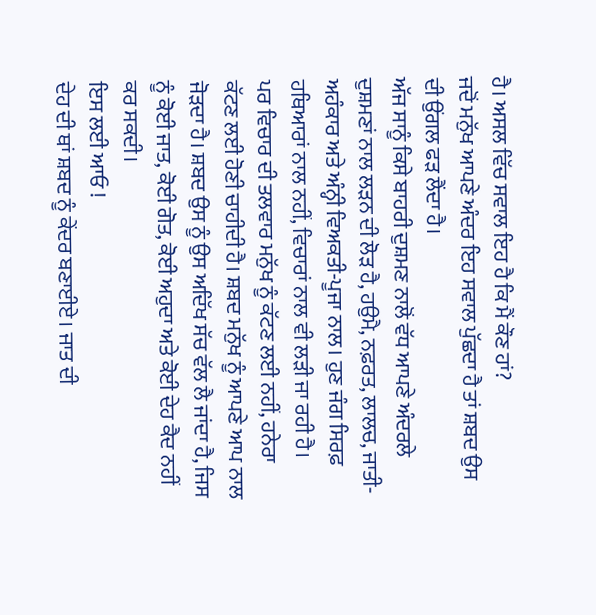ਹੈ। ਅਸਲ ਵਿੱਚ ਸਵਾਲ ਇਹ ਹੈ ਕਿ ਮੈਂ ਕੌਣ ਹਾਂ?
ਜਦੋਂ ਮਨੁੱਖ ਆਪਣੇ ਅੰਦਰ ਇਹ ਸਵਾਲ ਪੁੱਛਦਾ ਹੈ ਤਾਂ ਸ਼ਬਦ ਉਸ ਦੀ ਉਂਗਲ ਫੜ ਲੈਂਦਾ ਹੈ।
ਅੱਜ ਸਾਨੂੰ ਕਿਸੇ ਬਾਹਰੀ ਦੁਸ਼ਮਣ ਨਾਲੋਂ ਵੱਧ ਆਪਣੇ ਅੰਦਰਲੇ ਦੁਸ਼ਮਣਾਂ ਨਾਲ ਲੜਨ ਦੀ ਲੋੜ ਹੈ, ਹਉਮੈ, ਨਫ਼ਰਤ, ਲਾਲਚ, ਜਾਤੀ-ਅਹੰਕਾਰ ਅਤੇ ਅੰਨ੍ਹੀ ਵਿਅਕਤੀ-ਪੂਜਾ ਨਾਲ। ਹੁਣ ਜੰਗ ਸਿਰਫ਼ ਹਥਿਆਰਾਂ ਨਾਲ ਨਹੀਂ, ਵਿਚਾਰਾਂ ਨਾਲ ਵੀ ਲੜੀ ਜਾ ਰਹੀ ਹੈ।
ਪਰ ਵਿਚਾਰ ਦੀ ਤਲਵਾਰ ਮਨੁੱਖ ਨੂੰ ਕੱਟਣ ਲਈ ਨਹੀਂ, ਹਨੇਰਾ ਕੱਟਣ ਲਈ ਹੋਣੀ ਚਾਹੀਦੀ ਹੈ। ਸ਼ਬਦ ਮਨੁੱਖ ਨੂੰ ਆਪਣੇ ਆਪ ਨਾਲ ਜੋੜਦਾ ਹੈ। ਸ਼ਬਦ ਉਸ ਨੂੰ ਉਸ ਅਦਿੱਖ ਸੱਚ ਵੱਲ ਲੈ ਜਾਂਦਾ ਹੈ, ਜਿਸ ਨੂੰ ਕੋਈ ਜਾਤ, ਕੋਈ ਗੋਤ, ਕੋਈ ਅਹੁਦਾ ਅਤੇ ਕੋਈ ਦੇਹ ਕੈਦ ਨਹੀਂ ਕਰ ਸਕਦੀ।
ਇਸ ਲਈ ਆਓ !
ਦੇਹ ਦੀ ਥਾਂ ਸ਼ਬਦ ਨੂੰ ਕੇਂਦਰ ਬਣਾਈਏ। ਜਾਤ ਦੀ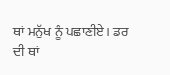ਥਾਂ ਮਨੁੱਖ ਨੂੰ ਪਛਾਣੀਏ। ਡਰ ਦੀ ਥਾਂ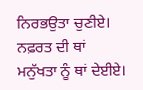ਨਿਰਭਉਤਾ ਚੁਣੀਏ। ਨਫ਼ਰਤ ਦੀ ਥਾਂ ਮਨੁੱਖਤਾ ਨੂੰ ਥਾਂ ਦੇਈਏ।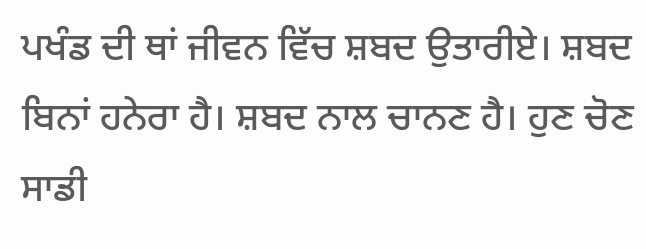ਪਖੰਡ ਦੀ ਥਾਂ ਜੀਵਨ ਵਿੱਚ ਸ਼ਬਦ ਉਤਾਰੀਏ। ਸ਼ਬਦ ਬਿਨਾਂ ਹਨੇਰਾ ਹੈ। ਸ਼ਬਦ ਨਾਲ ਚਾਨਣ ਹੈ। ਹੁਣ ਚੋਣ ਸਾਡੀ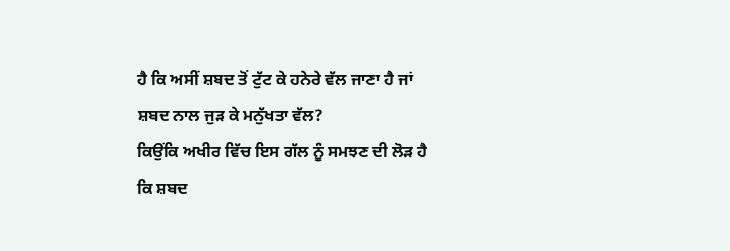ਹੈ ਕਿ ਅਸੀਂ ਸ਼ਬਦ ਤੋਂ ਟੁੱਟ ਕੇ ਹਨੇਰੇ ਵੱਲ ਜਾਣਾ ਹੈ ਜਾਂ ਸ਼ਬਦ ਨਾਲ ਜੁੜ ਕੇ ਮਨੁੱਖਤਾ ਵੱਲ?
ਕਿਉਂਕਿ ਅਖੀਰ ਵਿੱਚ ਇਸ ਗੱਲ ਨੂੰ ਸਮਝਣ ਦੀ ਲੋੜ ਹੈ ਕਿ ਸ਼ਬਦ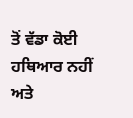ਤੋਂ ਵੱਡਾ ਕੋਈ ਹਥਿਆਰ ਨਹੀਂ ਅਤੇ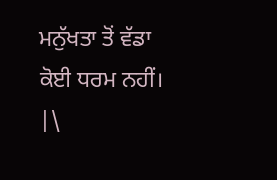ਮਨੁੱਖਤਾ ਤੋਂ ਵੱਡਾ ਕੋਈ ਧਰਮ ਨਹੀਂ।
|\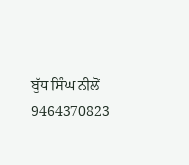ਬੁੱਧ ਸਿੰਘ ਨੀਲੋਂ
9464370823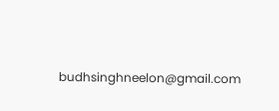budhsinghneelon@gmail.com